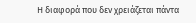Η διαφορά που δεν χρειάζεται πάντα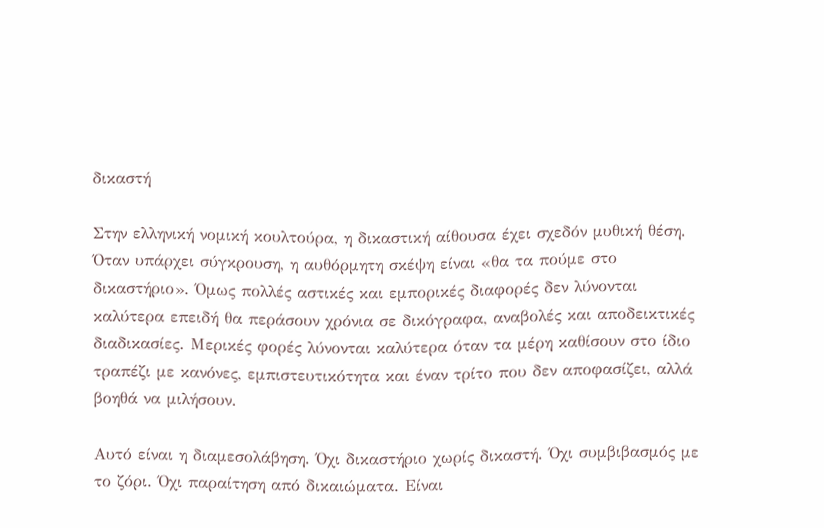δικαστή

Στην ελληνική νομική κουλτούρα, η δικαστική αίθουσα έχει σχεδόν μυθική θέση. Όταν υπάρχει σύγκρουση, η αυθόρμητη σκέψη είναι «θα τα πούμε στο δικαστήριο». Όμως πολλές αστικές και εμπορικές διαφορές δεν λύνονται καλύτερα επειδή θα περάσουν χρόνια σε δικόγραφα, αναβολές και αποδεικτικές διαδικασίες. Μερικές φορές λύνονται καλύτερα όταν τα μέρη καθίσουν στο ίδιο τραπέζι με κανόνες, εμπιστευτικότητα και έναν τρίτο που δεν αποφασίζει, αλλά βοηθά να μιλήσουν.

Αυτό είναι η διαμεσολάβηση. Όχι δικαστήριο χωρίς δικαστή. Όχι συμβιβασμός με το ζόρι. Όχι παραίτηση από δικαιώματα. Είναι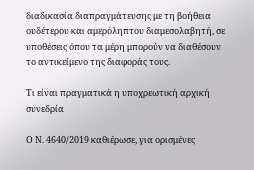διαδικασία διαπραγμάτευσης με τη βοήθεια ουδέτερου και αμερόληπτου διαμεσολαβητή, σε υποθέσεις όπου τα μέρη μπορούν να διαθέσουν το αντικείμενο της διαφοράς τους.

Τι είναι πραγματικά η υποχρεωτική αρχική συνεδρία

Ο Ν. 4640/2019 καθιέρωσε, για ορισμένες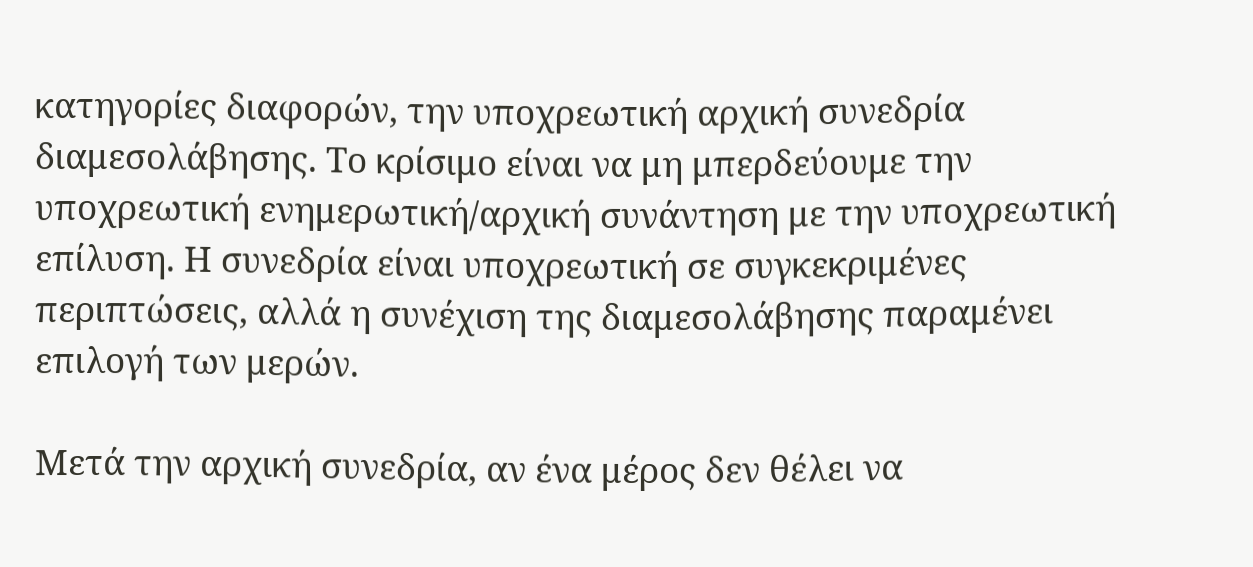κατηγορίες διαφορών, την υποχρεωτική αρχική συνεδρία διαμεσολάβησης. Το κρίσιμο είναι να μη μπερδεύουμε την υποχρεωτική ενημερωτική/αρχική συνάντηση με την υποχρεωτική επίλυση. Η συνεδρία είναι υποχρεωτική σε συγκεκριμένες περιπτώσεις, αλλά η συνέχιση της διαμεσολάβησης παραμένει επιλογή των μερών.

Μετά την αρχική συνεδρία, αν ένα μέρος δεν θέλει να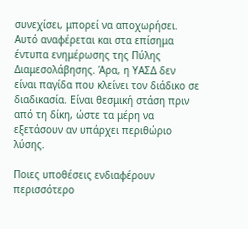συνεχίσει, μπορεί να αποχωρήσει. Αυτό αναφέρεται και στα επίσημα έντυπα ενημέρωσης της Πύλης Διαμεσολάβησης. Άρα, η ΥΑΣΔ δεν είναι παγίδα που κλείνει τον διάδικο σε διαδικασία. Είναι θεσμική στάση πριν από τη δίκη, ώστε τα μέρη να εξετάσουν αν υπάρχει περιθώριο λύσης.

Ποιες υποθέσεις ενδιαφέρουν περισσότερο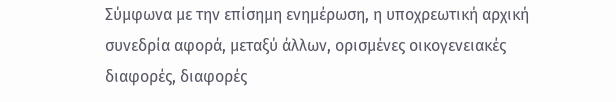Σύμφωνα με την επίσημη ενημέρωση, η υποχρεωτική αρχική συνεδρία αφορά, μεταξύ άλλων, ορισμένες οικογενειακές διαφορές, διαφορές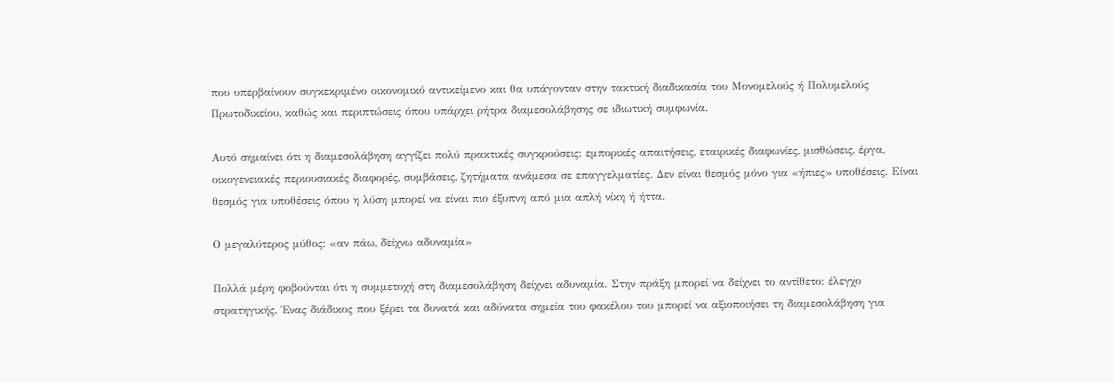που υπερβαίνουν συγκεκριμένο οικονομικό αντικείμενο και θα υπάγονταν στην τακτική διαδικασία του Μονομελούς ή Πολυμελούς Πρωτοδικείου, καθώς και περιπτώσεις όπου υπάρχει ρήτρα διαμεσολάβησης σε ιδιωτική συμφωνία.

Αυτό σημαίνει ότι η διαμεσολάβηση αγγίζει πολύ πρακτικές συγκρούσεις: εμπορικές απαιτήσεις, εταιρικές διαφωνίες, μισθώσεις, έργα, οικογενειακές περιουσιακές διαφορές, συμβάσεις, ζητήματα ανάμεσα σε επαγγελματίες. Δεν είναι θεσμός μόνο για «ήπιες» υποθέσεις. Είναι θεσμός για υποθέσεις όπου η λύση μπορεί να είναι πιο έξυπνη από μια απλή νίκη ή ήττα.

Ο μεγαλύτερος μύθος: «αν πάω, δείχνω αδυναμία»

Πολλά μέρη φοβούνται ότι η συμμετοχή στη διαμεσολάβηση δείχνει αδυναμία. Στην πράξη μπορεί να δείχνει το αντίθετο: έλεγχο στρατηγικής. Ένας διάδικος που ξέρει τα δυνατά και αδύνατα σημεία του φακέλου του μπορεί να αξιοποιήσει τη διαμεσολάβηση για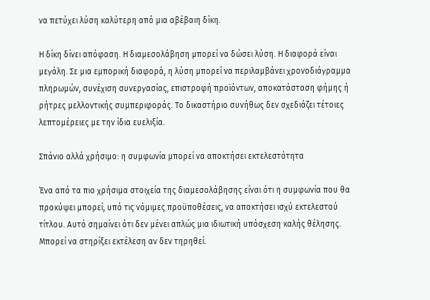να πετύχει λύση καλύτερη από μια αβέβαιη δίκη.

Η δίκη δίνει απόφαση. Η διαμεσολάβηση μπορεί να δώσει λύση. Η διαφορά είναι μεγάλη. Σε μια εμπορική διαφορά, η λύση μπορεί να περιλαμβάνει χρονοδιάγραμμα πληρωμών, συνέχιση συνεργασίας, επιστροφή προϊόντων, αποκατάσταση φήμης ή ρήτρες μελλοντικής συμπεριφοράς. Το δικαστήριο συνήθως δεν σχεδιάζει τέτοιες λεπτομέρειες με την ίδια ευελιξία.

Σπάνιο αλλά χρήσιμο: η συμφωνία μπορεί να αποκτήσει εκτελεστότητα

Ένα από τα πιο χρήσιμα στοιχεία της διαμεσολάβησης είναι ότι η συμφωνία που θα προκύψει μπορεί, υπό τις νόμιμες προϋποθέσεις, να αποκτήσει ισχύ εκτελεστού τίτλου. Αυτό σημαίνει ότι δεν μένει απλώς μια ιδιωτική υπόσχεση καλής θέλησης. Μπορεί να στηρίξει εκτέλεση αν δεν τηρηθεί.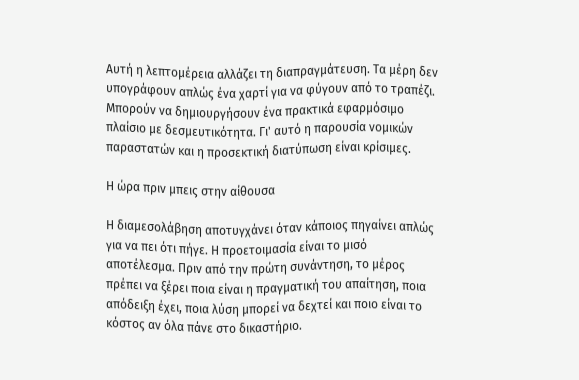Αυτή η λεπτομέρεια αλλάζει τη διαπραγμάτευση. Τα μέρη δεν υπογράφουν απλώς ένα χαρτί για να φύγουν από το τραπέζι. Μπορούν να δημιουργήσουν ένα πρακτικά εφαρμόσιμο πλαίσιο με δεσμευτικότητα. Γι' αυτό η παρουσία νομικών παραστατών και η προσεκτική διατύπωση είναι κρίσιμες.

Η ώρα πριν μπεις στην αίθουσα

Η διαμεσολάβηση αποτυγχάνει όταν κάποιος πηγαίνει απλώς για να πει ότι πήγε. Η προετοιμασία είναι το μισό αποτέλεσμα. Πριν από την πρώτη συνάντηση, το μέρος πρέπει να ξέρει ποια είναι η πραγματική του απαίτηση, ποια απόδειξη έχει, ποια λύση μπορεί να δεχτεί και ποιο είναι το κόστος αν όλα πάνε στο δικαστήριο.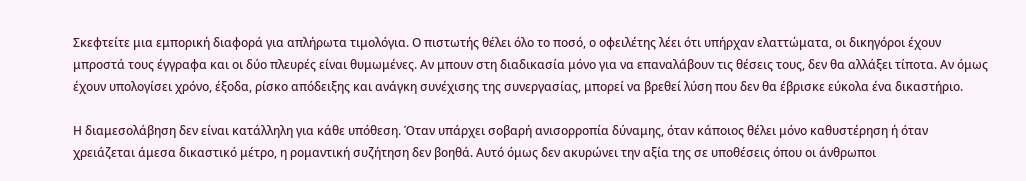Σκεφτείτε μια εμπορική διαφορά για απλήρωτα τιμολόγια. Ο πιστωτής θέλει όλο το ποσό, ο οφειλέτης λέει ότι υπήρχαν ελαττώματα, οι δικηγόροι έχουν μπροστά τους έγγραφα και οι δύο πλευρές είναι θυμωμένες. Αν μπουν στη διαδικασία μόνο για να επαναλάβουν τις θέσεις τους, δεν θα αλλάξει τίποτα. Αν όμως έχουν υπολογίσει χρόνο, έξοδα, ρίσκο απόδειξης και ανάγκη συνέχισης της συνεργασίας, μπορεί να βρεθεί λύση που δεν θα έβρισκε εύκολα ένα δικαστήριο.

Η διαμεσολάβηση δεν είναι κατάλληλη για κάθε υπόθεση. Όταν υπάρχει σοβαρή ανισορροπία δύναμης, όταν κάποιος θέλει μόνο καθυστέρηση ή όταν χρειάζεται άμεσα δικαστικό μέτρο, η ρομαντική συζήτηση δεν βοηθά. Αυτό όμως δεν ακυρώνει την αξία της σε υποθέσεις όπου οι άνθρωποι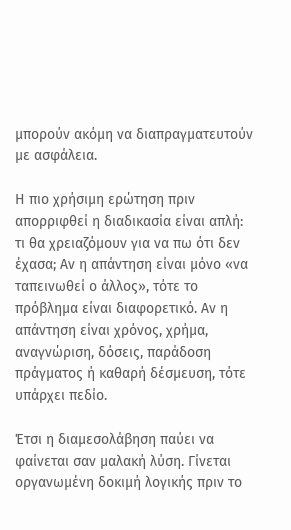μπορούν ακόμη να διαπραγματευτούν με ασφάλεια.

Η πιο χρήσιμη ερώτηση πριν απορριφθεί η διαδικασία είναι απλή: τι θα χρειαζόμουν για να πω ότι δεν έχασα; Αν η απάντηση είναι μόνο «να ταπεινωθεί ο άλλος», τότε το πρόβλημα είναι διαφορετικό. Αν η απάντηση είναι χρόνος, χρήμα, αναγνώριση, δόσεις, παράδοση πράγματος ή καθαρή δέσμευση, τότε υπάρχει πεδίο.

Έτσι η διαμεσολάβηση παύει να φαίνεται σαν μαλακή λύση. Γίνεται οργανωμένη δοκιμή λογικής πριν το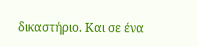δικαστήριο. Και σε ένα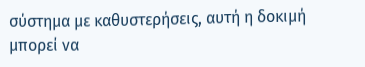σύστημα με καθυστερήσεις, αυτή η δοκιμή μπορεί να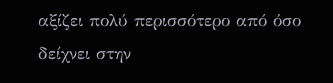αξίζει πολύ περισσότερο από όσο δείχνει στην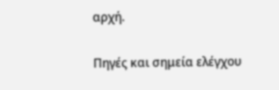αρχή.

Πηγές και σημεία ελέγχου